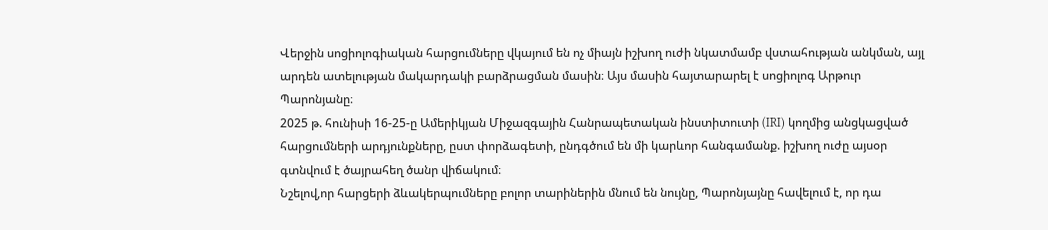Վերջին սոցիոլոգիական հարցումները վկայում են ոչ միայն իշխող ուժի նկատմամբ վստահության անկման, այլ արդեն ատելության մակարդակի բարձրացման մասին։ Այս մասին հայտարարել է սոցիոլոգ Արթուր Պարոնյանը։
2025 թ. հունիսի 16-25-ը Ամերիկյան Միջազգային Հանրապետական ինստիտուտի (IRI) կողմից անցկացված հարցումների արդյունքները, ըստ փորձագետի, ընդգծում են մի կարևոր հանգամանք. իշխող ուժը այսօր գտնվում է ծայրահեղ ծանր վիճակում։
Նշելով,որ հարցերի ձևակերպումները բոլոր տարիներին մնում են նույնը, Պարոնյայնը հավելում է, որ դա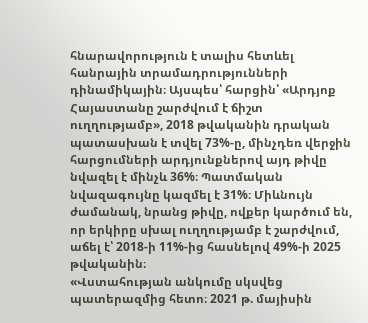հնարավորություն է տալիս հետևել հանրային տրամադրությունների դինամիկային։ Այսպես՝ հարցին՝ «Արդյոք Հայաստանը շարժվում է ճիշտ ուղղությամբ», 2018 թվականին դրական պատասխան է տվել 73%-ը, մինչդեռ վերջին հարցումների արդյունքներով այդ թիվը նվազել է մինչև 36%։ Պատմական նվազագույնը կազմել է 31%։ Միևնույն ժամանակ, նրանց թիվը, ովքեր կարծում են, որ երկիրը սխալ ուղղությամբ է շարժվում, աճել է՝ 2018-ի 11%-ից հասնելով 49%-ի 2025 թվականին։
«Վստահության անկումը սկսվեց պատերազմից հետո։ 2021 թ. մայիսին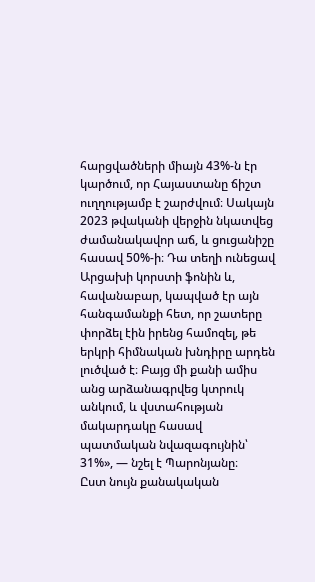հարցվածների միայն 43%-ն էր կարծում, որ Հայաստանը ճիշտ ուղղությամբ է շարժվում։ Սակայն 2023 թվականի վերջին նկատվեց ժամանակավոր աճ, և ցուցանիշը հասավ 50%-ի։ Դա տեղի ունեցավ Արցախի կորստի ֆոնին և, հավանաբար, կապված էր այն հանգամանքի հետ, որ շատերը փորձել էին իրենց համոզել, թե երկրի հիմնական խնդիրը արդեն լուծված է։ Բայց մի քանի ամիս անց արձանագրվեց կտրուկ անկում, և վստահության մակարդակը հասավ պատմական նվազագույնին՝ 31%», — նշել է Պարոնյանը։
Ըստ նույն քանակական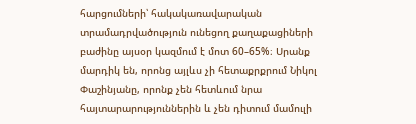հարցումների՝ հակակառավարական տրամադրվածություն ունեցող քաղաքացիների բաժինը այսօր կազմում է մոտ 60–65%։ Սրանք մարդիկ են, որոնց այլևս չի հետաքրքրում Նիկոլ Փաշինյանը, որոնք չեն հետևում նրա հայտարարություններին և չեն դիտում մամուլի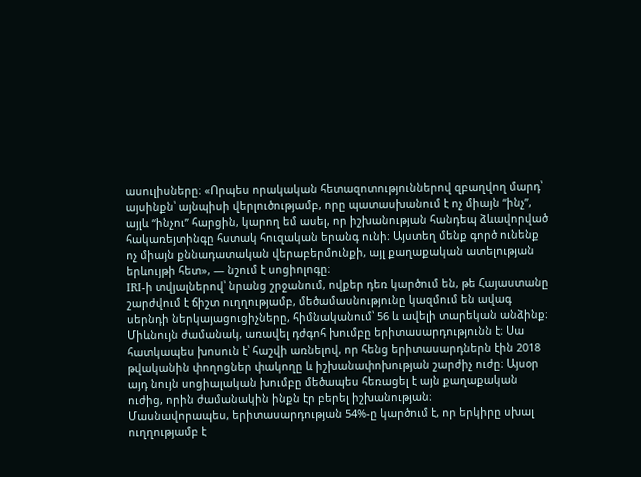ասուլիսները։ «Որպես որակական հետազոտություններով զբաղվող մարդ՝ այսինքն՝ այնպիսի վերլուծությամբ, որը պատասխանում է ոչ միայն “ինչ”, այլև “ինչու” հարցին, կարող եմ ասել, որ իշխանության հանդեպ ձևավորված հակառեյտինգը հստակ հուզական երանգ ունի։ Այստեղ մենք գործ ունենք ոչ միայն քննադատական վերաբերմունքի, այլ քաղաքական ատելության երևույթի հետ», — նշում է սոցիոլոգը։
IRI-ի տվյալներով՝ նրանց շրջանում, ովքեր դեռ կարծում են, թե Հայաստանը շարժվում է ճիշտ ուղղությամբ, մեծամասնությունը կազմում են ավագ սերնդի ներկայացուցիչները, հիմնականում՝ 56 և ավելի տարեկան անձինք։ Միևնույն ժամանակ, առավել դժգոհ խումբը երիտասարդությունն է։ Սա հատկապես խոսուն է՝ հաշվի առնելով, որ հենց երիտասարդներն էին 2018 թվականին փողոցներ փակողը և իշխանափոխության շարժիչ ուժը։ Այսօր այդ նույն սոցիալական խումբը մեծապես հեռացել է այն քաղաքական ուժից, որին ժամանակին ինքն էր բերել իշխանության։
Մասնավորապես, երիտասարդության 54%-ը կարծում է, որ երկիրը սխալ ուղղությամբ է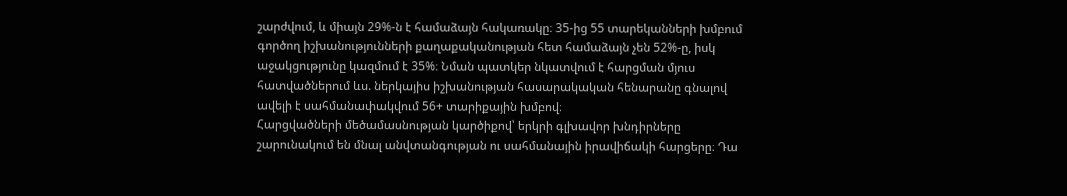շարժվում, և միայն 29%-ն է համաձայն հակառակը։ 35-ից 55 տարեկանների խմբում գործող իշխանությունների քաղաքականության հետ համաձայն չեն 52%-ը, իսկ աջակցությունը կազմում է 35%։ Նման պատկեր նկատվում է հարցման մյուս հատվածներում ևս. ներկայիս իշխանության հասարակական հենարանը գնալով ավելի է սահմանափակվում 56+ տարիքային խմբով։
Հարցվածների մեծամասնության կարծիքով՝ երկրի գլխավոր խնդիրները շարունակում են մնալ անվտանգության ու սահմանային իրավիճակի հարցերը։ Դա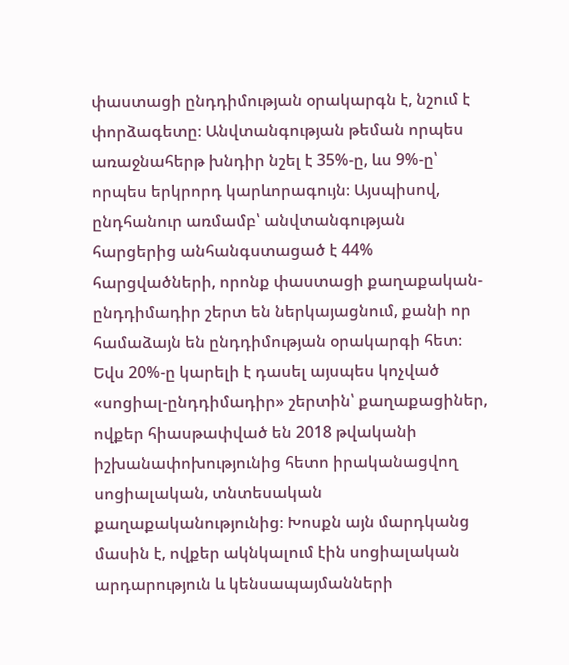փաստացի ընդդիմության օրակարգն է, նշում է փորձագետը։ Անվտանգության թեման որպես առաջնահերթ խնդիր նշել է 35%-ը, ևս 9%-ը՝ որպես երկրորդ կարևորագույն։ Այսպիսով, ընդհանուր առմամբ՝ անվտանգության հարցերից անհանգստացած է 44% հարցվածների, որոնք փաստացի քաղաքական-ընդդիմադիր շերտ են ներկայացնում, քանի որ համաձայն են ընդդիմության օրակարգի հետ։
Եվս 20%-ը կարելի է դասել այսպես կոչված «սոցիալ-ընդդիմադիր» շերտին՝ քաղաքացիներ, ովքեր հիասթափված են 2018 թվականի իշխանափոխությունից հետո իրականացվող սոցիալական, տնտեսական քաղաքականությունից։ Խոսքն այն մարդկանց մասին է, ովքեր ակնկալում էին սոցիալական արդարություն և կենսապայմանների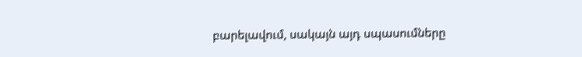բարելավում, սակայն այդ սպասումները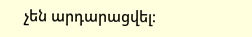չեն արդարացվել։